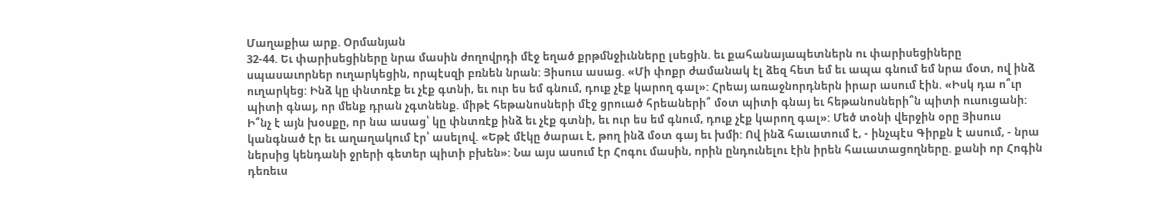Մաղաքիա արք. Օրմանյան
32-44. Եւ փարիսեցիները նրա մասին ժողովրդի մէջ եղած քրթմնջիւնները լսեցին. եւ քահանայապետներն ու փարիսեցիները սպասաւորներ ուղարկեցին, որպէսզի բռնեն նրան: Յիսուս ասաց. «Մի փոքր ժամանակ էլ ձեզ հետ եմ եւ ապա գնում եմ նրա մօտ, ով ինձ ուղարկեց: Ինձ կը փնտռէք եւ չէք գտնի, եւ ուր ես եմ գնում, դուք չէք կարող գալ»: Հրեայ առաջնորդներն իրար ասում էին. «Իսկ դա ո՞ւր պիտի գնայ, որ մենք դրան չգտնենք. միթէ հեթանոսների մէջ ցրուած հրեաների՞ մօտ պիտի գնայ եւ հեթանոսների՞ն պիտի ուսուցանի: Ի՞նչ է այն խօսքը, որ նա ասաց՝ կը փնտռէք ինձ եւ չէք գտնի, եւ ուր ես եմ գնում, դուք չէք կարող գալ»: Մեծ տօնի վերջին օրը Յիսուս կանգնած էր եւ աղաղակում էր՝ ասելով. «Եթէ մէկը ծարաւ է, թող ինձ մօտ գայ եւ խմի: Ով ինձ հաւատում է, - ինչպէս Գիրքն է ասում, - նրա ներսից կենդանի ջրերի գետեր պիտի բխեն»: Նա այս ասում էր Հոգու մասին, որին ընդունելու էին իրեն հաւատացողները. քանի որ Հոգին դեռեւս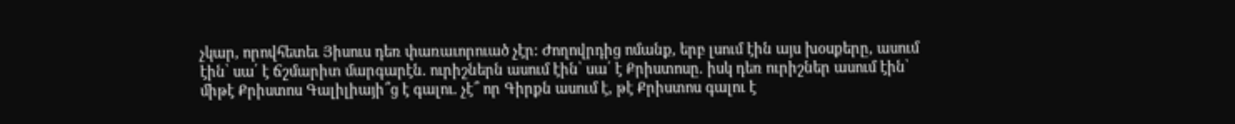չկար, որովհետեւ Յիսուս դեռ փառաւորուած չէր: Ժողովրդից ոմանք, երբ լսում էին այս խօսքերը, ասում էին՝ սա՛ է ճշմարիտ մարգարէն. ուրիշներն ասում էին՝ սա՛ է Քրիստոսը. իսկ դեռ ուրիշներ ասում էին՝ միթէ Քրիստոս Գալիլիայի՞ց է գալու. չէ՞ որ Գիրքն ասում է, թէ Քրիստոս գալու է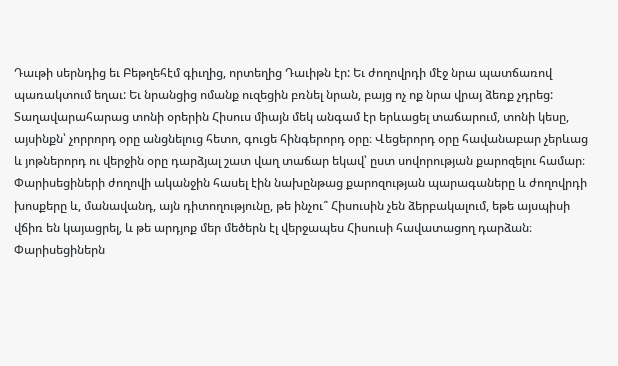Դաւթի սերնդից եւ Բեթղեհէմ գիւղից, որտեղից Դաւիթն էր: Եւ ժողովրդի մէջ նրա պատճառով պառակտում եղաւ: Եւ նրանցից ոմանք ուզեցին բռնել նրան, բայց ոչ ոք նրա վրայ ձեռք չդրեց:
Տաղավարահարաց տոնի օրերին Հիսուս միայն մեկ անգամ էր երևացել տաճարում, տոնի կեսը, այսինքն՝ չորրորդ օրը անցնելուց հետո, գուցե հինգերորդ օրը։ Վեցերորդ օրը հավանաբար չերևաց և յոթներորդ ու վերջին օրը դարձյալ շատ վաղ տաճար եկավ՝ ըստ սովորության քարոզելու համար։ Փարիսեցիների ժողովի ականջին հասել էին նախընթաց քարոզության պարագաները և ժողովրդի խոսքերը և, մանավանդ, այն դիտողությունը, թե ինչու՞ Հիսուսին չեն ձերբակալում, եթե այսպիսի վճիռ են կայացրել, և թե արդյոք մեր մեծերն էլ վերջապես Հիսուսի հավատացող դարձան։
Փարիսեցիներն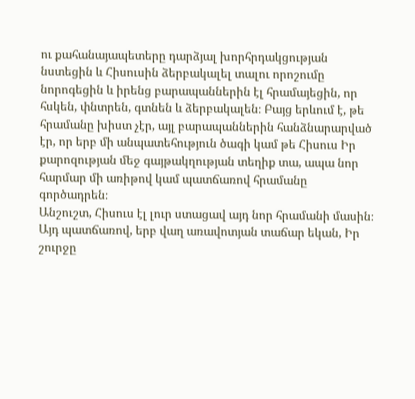ու քահանայապետերը դարձյալ խորհրդակցության նստեցին և Հիսուսին ձերբակալել տալու որոշումը նորոգեցին և իրենց բարապաններին էլ հրամայեցին, որ հսկեն, փնտրեն, գտնեն և ձերբակալեն։ Բայց երևում է, թե հրամանը խիստ չէր, այլ բարապաններին հանձնարարված էր, որ երբ մի անպատեհություն ծագի կամ թե Հիսուս Իր քարոզության մեջ գայթակղության տեղիք տա, ապա նոր հարմար մի առիթով կամ պատճառով հրամանը գործադրեն։
Անշուշտ, Հիսուս էլ լուր ստացավ այդ նոր հրամանի մասին։ Այդ պատճառով, երբ վաղ առավոտյան տաճար եկան, Իր շուրջը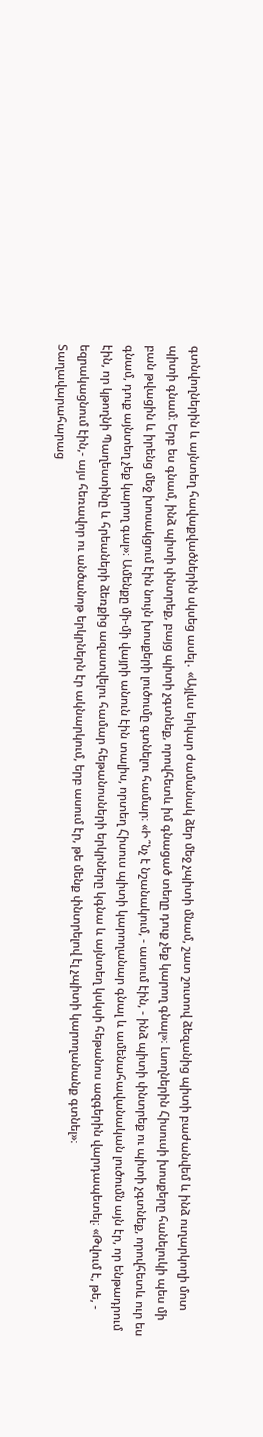գտնվողներին և այնտեղ հավաքվածներին սկսեց ասել․ «Այլևս երկար ժամանակ ձեր մեջ չպիտի մնամ, շատ շուտով ձեզանից պիտի բաժանվեմ և ինձ ուղարկողի մոտ պիտի գնամ։ Երբ ես գնամ, ինձ պիտի փնտրեք, բայց պիտի չգտնեք, որովհետև իմ գնացած տեղը դուք չեք կարող գնալ»։ Լսողներին Հիսուսի խոսքերը հանելուկի պես մի բան թվացին և իրենց մեջ խոսակցում էին նույն խոսքերի լուծումը գտնելու համար։ «Ի՞նչ է նշանակում, - ասում էին, - ինձ պիտի փնտրեք ու պիտի չգտնեք, որովհետև ուր ես գնամ, դուք այնտեղ չեք կարող գալ»։ Ամենքը մի-մի վայրի անուն էին տալիս, որտեղ Հիսուս պիտի կարողանար գնալ և ամենահավանական լուծումն այն էր, որ ենթադրում էին, որ կթողնի Պաղեստինը և հրեաների ձեռքից ազատվելու համար հեթանոսների երկրները կգնա և այնտեղ կսկսի հեթանոս ազգերին վարդապետել։ «Թվում է, թե, - եզրակացնում էին,- այս հեռավոր ու անծանոթ երկրներն էր ակնարկում, երբ ասում էր, թե մենք փնտրելով էլ չպիտի կարողանանք գտնել»։
Տաղավարահարաց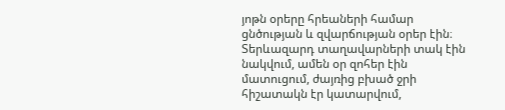յոթն օրերը հրեաների համար ցնծության և զվարճության օրեր էին։ Տերևազարդ տաղավարների տակ էին նակվում, ամեն օր զոհեր էին մատուցում, ժայռից բխած ջրի հիշատակն էր կատարվում,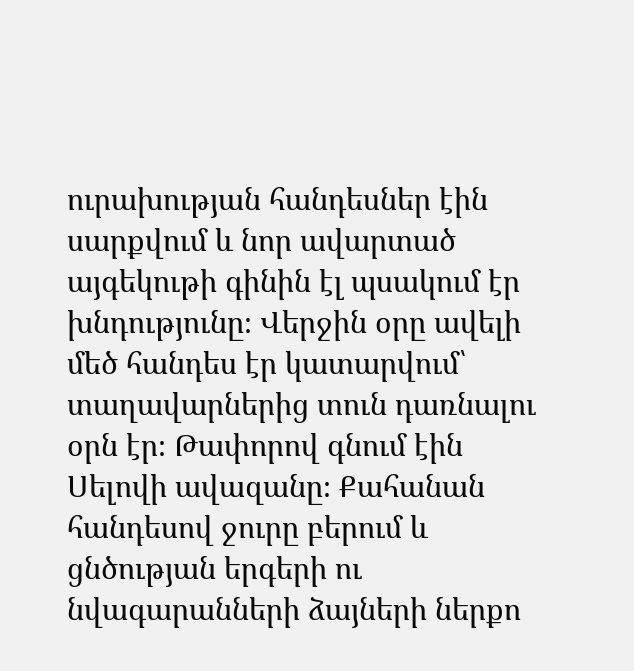ուրախության հանդեսներ էին սարքվում և նոր ավարտած այգեկութի գինին էլ պսակում էր խնդությունը։ Վերջին օրը ավելի մեծ հանդես էր կատարվում՝ տաղավարներից տուն դառնալու օրն էր։ Թափորով գնում էին Սելովի ավազանը։ Քահանան հանդեսով ջուրը բերում և ցնծության երգերի ու նվագարանների ձայների ներքո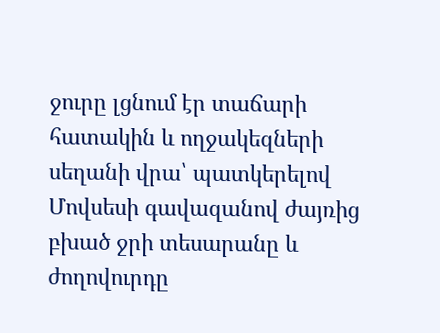ջուրը լցնում էր տաճարի հատակին և ողջակեզների սեղանի վրա՝ պատկերելով Մովսեսի գավազանով ժայռից բխած ջրի տեսարանը և ժողովուրդը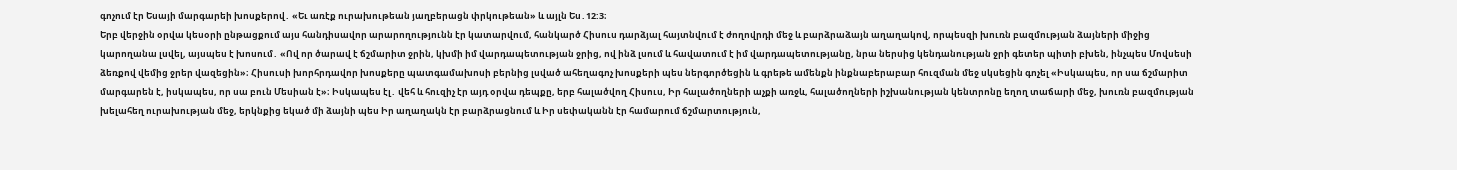գոչում էր Եսայի մարգարեի խոսքերով․ «Եւ առէք ուրախութեան յաղբերացն փրկութեան» և այլն Ես․12:3։
Երբ վերջին օրվա կեսօրի ընթացքում այս հանդիսավոր արարողությունն էր կատարվում, հանկարծ Հիսուս դարձյալ հայտնվում է ժողովրդի մեջ և բարձրաձայն աղաղակով, որպեսզի խուռն բազմության ձայների միջից կարողանա լսվել, այսպես է խոսում․ «Ով որ ծարավ է ճշմարիտ ջրին, կխմի իմ վարդապետության ջրից, ով ինձ լսում և հավատում է իմ վարդապետությանը, նրա ներսից կենդանության ջրի գետեր պիտի բխեն, ինչպես Մովսեսի ձեռքով վեմից ջրեր վազեցին»։ Հիսուսի խորհրդավոր խոսքերը պատգամախոսի բերնից լսված ահեղագոչ խոսքերի պես ներգործեցին և գրեթե ամենքն ինքնաբերաբար հուզման մեջ սկսեցին գոչել «Իսկապես, որ սա ճշմարիտ մարգարեն է, իսկապես, որ սա բուն Մեսիան է»։ Իսկապես էլ․ վեհ և հուզիչ էր այդ օրվա դեպքը, երբ հալածվող Հիսուս, Իր հալածողների աչքի առջև, հալածողների իշխանության կենտրոնը եղող տաճարի մեջ, խուռն բազմության խելահեղ ուրախության մեջ, երկնքից եկած մի ձայնի պես Իր աղաղակն էր բարձրացնում և Իր սեփականն էր համարում ճշմարտություն,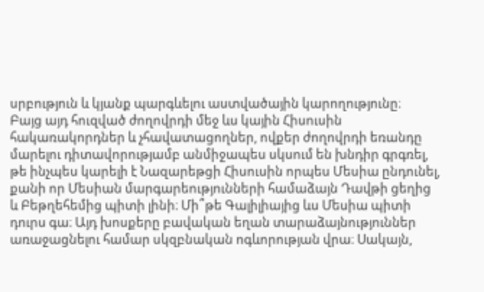սրբություն և կյանք պարգևելու աստվածային կարողությունը։
Բայց այդ հուզված ժողովրդի մեջ ևս կային Հիսուսին հակառակորդներ և չհավատացողներ, ովքեր ժողովրդի եռանդը մարելու դիտավորությամբ անմիջապես սկսում են խնդիր գրգռել, թե ինչպես կարելի է Նազարեթցի Հիսուսին որպես Մեսիա ընդունել, քանի որ Մեսիան մարգարեությունների համաձայն Դավթի ցեղից և Բեթղեհեմից պիտի լինի։ Մի՞թե Գալիլիայից ևս Մեսիա պիտի դուրս գա։ Այդ խոսքերը բավական եղան տարաձայնություններ առաջացնելու համար սկզբնական ոգևորության վրա։ Սակայն,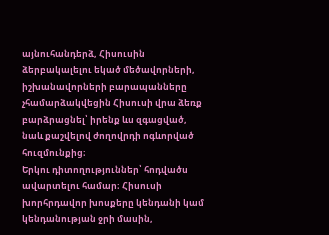այնուհանդերձ, Հիսուսին ձերբակալելու եկած մեծավորների, իշխանավորների բարապանները չհամարձակվեցին Հիսուսի վրա ձեռք բարձրացնել՝ իրենք ևս զգացված, նաև քաշվելով ժողովրդի ոգևորված հուզմունքից։
Երկու դիտողություններ՝ հոդվածս ավարտելու համար։ Հիսուսի խորհրդավոր խոսքերը կենդանի կամ կենդանության ջրի մասին,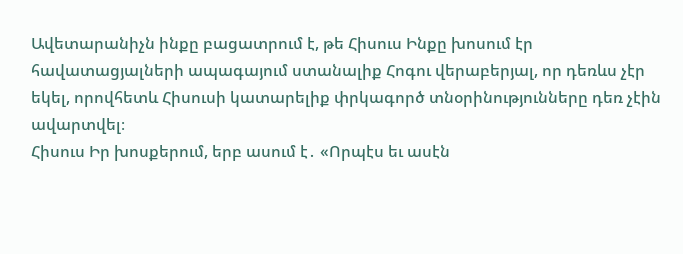Ավետարանիչն ինքը բացատրում է, թե Հիսուս Ինքը խոսում էր հավատացյալների ապագայում ստանալիք Հոգու վերաբերյալ, որ դեռևս չէր եկել, որովհետև Հիսուսի կատարելիք փրկագործ տնօրինությունները դեռ չէին ավարտվել։
Հիսուս Իր խոսքերում, երբ ասում է․ «Որպէս եւ ասէն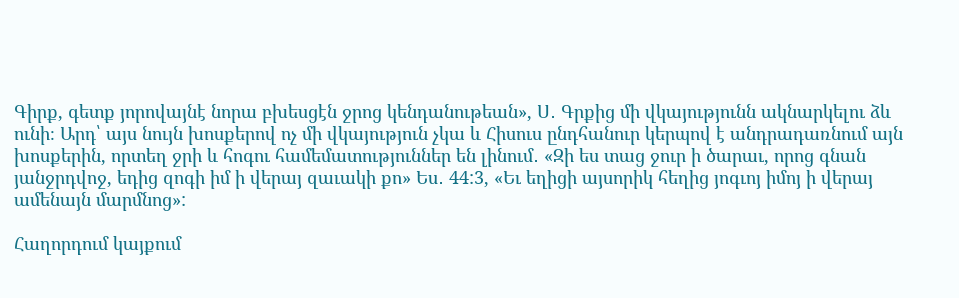Գիրք, գետք յորովայնէ նորա բխեսցէն ջրոց կենդանութեան», Ս․ Գրքից մի վկայությունն ակնարկելու ձև ունի։ Արդ՝ այս նույն խոսքերով ոչ մի վկայություն չկա և Հիսուս ընդհանուր կերպով է անդրադառնում այն խոսքերին, որտեղ ջրի և հոգու համեմատություններ են լինում․ «Զի ես տաց ջուր ի ծարաւ, որոց գնան յանջրդվոջ, եդից զոգի իմ ի վերայ զաւակի քո» Ես․ 44:3, «Եւ եղիցի այսորիկ հեղից յոգւոյ իմոյ ի վերայ ամենայն մարմնոց»:

Հաղորդում կայքում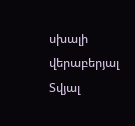սխալի վերաբերյալ
Տվյալ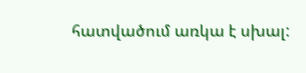հատվածում առկա է սխալ: